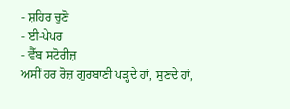- ਸ਼ਹਿਰ ਚੁਣੋ
- ਈ-ਪੇਪਰ
- ਵੈੱਬ ਸਟੋਰੀਜ਼
ਅਸੀਂ ਹਰ ਰੋਜ਼ ਗੁਰਬਾਣੀ ਪੜ੍ਹਦੇ ਹਾਂ, ਸੁਣਦੇ ਹਾਂ,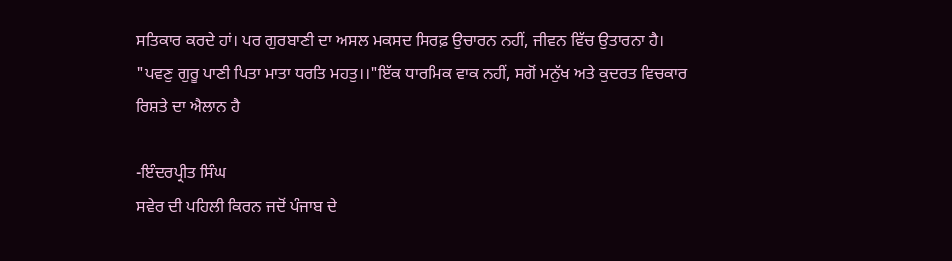ਸਤਿਕਾਰ ਕਰਦੇ ਹਾਂ। ਪਰ ਗੁਰਬਾਣੀ ਦਾ ਅਸਲ ਮਕਸਦ ਸਿਰਫ਼ ਉਚਾਰਨ ਨਹੀਂ, ਜੀਵਨ ਵਿੱਚ ਉਤਾਰਨਾ ਹੈ। "ਪਵਣੁ ਗੁਰੂ ਪਾਣੀ ਪਿਤਾ ਮਾਤਾ ਧਰਤਿ ਮਹਤੁ।।"ਇੱਕ ਧਾਰਮਿਕ ਵਾਕ ਨਹੀਂ, ਸਗੋਂ ਮਨੁੱਖ ਅਤੇ ਕੁਦਰਤ ਵਿਚਕਾਰ ਰਿਸ਼ਤੇ ਦਾ ਐਲਾਨ ਹੈ

-ਇੰਦਰਪ੍ਰੀਤ ਸਿੰਘ
ਸਵੇਰ ਦੀ ਪਹਿਲੀ ਕਿਰਨ ਜਦੋਂ ਪੰਜਾਬ ਦੇ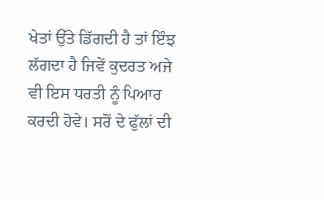ਖੇਤਾਂ ਉੱਤੇ ਡਿੱਗਦੀ ਹੈ ਤਾਂ ਇੰਝ ਲੱਗਦਾ ਹੈ ਜਿਵੇਂ ਕੁਦਰਤ ਅਜੇ ਵੀ ਇਸ ਧਰਤੀ ਨੂੰ ਪਿਆਰ ਕਰਦੀ ਹੋਵੇ। ਸਰੋਂ ਦੇ ਫੁੱਲਾਂ ਦੀ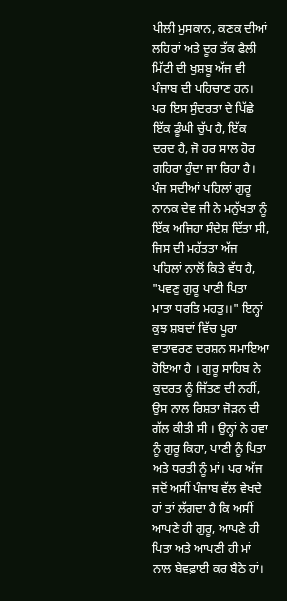ਪੀਲੀ ਮੁਸਕਾਨ, ਕਣਕ ਦੀਆਂ ਲਹਿਰਾਂ ਅਤੇ ਦੂਰ ਤੱਕ ਫੈਲੀ ਮਿੱਟੀ ਦੀ ਖੁਸ਼ਬੂ ਅੱਜ ਵੀ ਪੰਜਾਬ ਦੀ ਪਹਿਚਾਣ ਹਨ। ਪਰ ਇਸ ਸੁੰਦਰਤਾ ਦੇ ਪਿੱਛੇ ਇੱਕ ਡੂੰਘੀ ਚੁੱਪ ਹੈ, ਇੱਕ ਦਰਦ ਹੈ, ਜੋ ਹਰ ਸਾਲ ਹੋਰ ਗਹਿਰਾ ਹੁੰਦਾ ਜਾ ਰਿਹਾ ਹੈ।
ਪੰਜ ਸਦੀਆਂ ਪਹਿਲਾਂ ਗੁਰੂ ਨਾਨਕ ਦੇਵ ਜੀ ਨੇ ਮਨੁੱਖਤਾ ਨੂੰ ਇੱਕ ਅਜਿਹਾ ਸੰਦੇਸ਼ ਦਿੱਤਾ ਸੀ, ਜਿਸ ਦੀ ਮਹੱਤਤਾ ਅੱਜ ਪਹਿਲਾਂ ਨਾਲੋਂ ਕਿਤੇ ਵੱਧ ਹੈ, "ਪਵਣੁ ਗੁਰੂ ਪਾਣੀ ਪਿਤਾ ਮਾਤਾ ਧਰਤਿ ਮਹਤੁ।।" ਇਨ੍ਹਾਂ ਕੁਝ ਸ਼ਬਦਾਂ ਵਿੱਚ ਪੂਰਾ ਵਾਤਾਵਰਣ ਦਰਸ਼ਨ ਸਮਾਇਆ ਹੋਇਆ ਹੈ । ਗੁਰੂ ਸਾਹਿਬ ਨੇ ਕੁਦਰਤ ਨੂੰ ਜਿੱਤਣ ਦੀ ਨਹੀਂ, ਉਸ ਨਾਲ ਰਿਸ਼ਤਾ ਜੋੜਨ ਦੀ ਗੱਲ ਕੀਤੀ ਸੀ । ਉਨ੍ਹਾਂ ਨੇ ਹਵਾ ਨੂੰ ਗੁਰੂ ਕਿਹਾ, ਪਾਣੀ ਨੂੰ ਪਿਤਾ ਅਤੇ ਧਰਤੀ ਨੂੰ ਮਾਂ। ਪਰ ਅੱਜ ਜਦੋਂ ਅਸੀਂ ਪੰਜਾਬ ਵੱਲ ਵੇਖਦੇ ਹਾਂ ਤਾਂ ਲੱਗਦਾ ਹੈ ਕਿ ਅਸੀਂ ਆਪਣੇ ਹੀ ਗੁਰੂ, ਆਪਣੇ ਹੀ ਪਿਤਾ ਅਤੇ ਆਪਣੀ ਹੀ ਮਾਂ ਨਾਲ ਬੇਵਫ਼ਾਈ ਕਰ ਬੈਠੇ ਹਾਂ।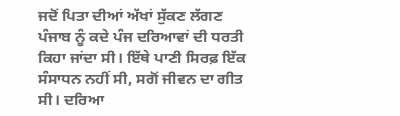ਜਦੋਂ ਪਿਤਾ ਦੀਆਂ ਅੱਖਾਂ ਸੁੱਕਣ ਲੱਗਣ
ਪੰਜਾਬ ਨੂੰ ਕਦੇ ਪੰਜ ਦਰਿਆਵਾਂ ਦੀ ਧਰਤੀ ਕਿਹਾ ਜਾਂਦਾ ਸੀ। ਇੱਥੇ ਪਾਣੀ ਸਿਰਫ਼ ਇੱਕ ਸੰਸਾਧਨ ਨਹੀਂ ਸੀ, ਸਗੋਂ ਜੀਵਨ ਦਾ ਗੀਤ ਸੀ। ਦਰਿਆ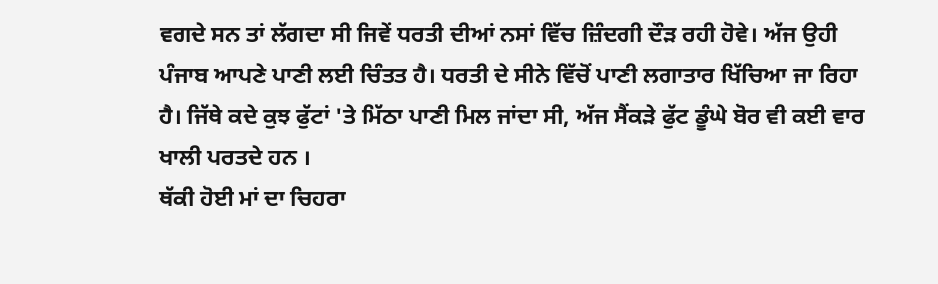ਵਗਦੇ ਸਨ ਤਾਂ ਲੱਗਦਾ ਸੀ ਜਿਵੇਂ ਧਰਤੀ ਦੀਆਂ ਨਸਾਂ ਵਿੱਚ ਜ਼ਿੰਦਗੀ ਦੌੜ ਰਹੀ ਹੋਵੇ। ਅੱਜ ਉਹੀ ਪੰਜਾਬ ਆਪਣੇ ਪਾਣੀ ਲਈ ਚਿੰਤਤ ਹੈ। ਧਰਤੀ ਦੇ ਸੀਨੇ ਵਿੱਚੋਂ ਪਾਣੀ ਲਗਾਤਾਰ ਖਿੱਚਿਆ ਜਾ ਰਿਹਾ ਹੈ। ਜਿੱਥੇ ਕਦੇ ਕੁਝ ਫੁੱਟਾਂ 'ਤੇ ਮਿੱਠਾ ਪਾਣੀ ਮਿਲ ਜਾਂਦਾ ਸੀ, ਅੱਜ ਸੈਂਕੜੇ ਫੁੱਟ ਡੂੰਘੇ ਬੋਰ ਵੀ ਕਈ ਵਾਰ ਖਾਲੀ ਪਰਤਦੇ ਹਨ ।
ਥੱਕੀ ਹੋਈ ਮਾਂ ਦਾ ਚਿਹਰਾ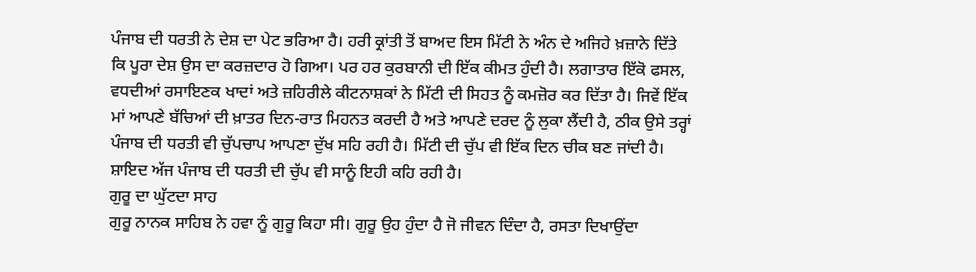ਪੰਜਾਬ ਦੀ ਧਰਤੀ ਨੇ ਦੇਸ਼ ਦਾ ਪੇਟ ਭਰਿਆ ਹੈ। ਹਰੀ ਕ੍ਰਾਂਤੀ ਤੋਂ ਬਾਅਦ ਇਸ ਮਿੱਟੀ ਨੇ ਅੰਨ ਦੇ ਅਜਿਹੇ ਖ਼ਜ਼ਾਨੇ ਦਿੱਤੇ ਕਿ ਪੂਰਾ ਦੇਸ਼ ਉਸ ਦਾ ਕਰਜ਼ਦਾਰ ਹੋ ਗਿਆ। ਪਰ ਹਰ ਕੁਰਬਾਨੀ ਦੀ ਇੱਕ ਕੀਮਤ ਹੁੰਦੀ ਹੈ। ਲਗਾਤਾਰ ਇੱਕੋ ਫਸਲ, ਵਧਦੀਆਂ ਰਸਾਇਣਕ ਖਾਦਾਂ ਅਤੇ ਜ਼ਹਿਰੀਲੇ ਕੀਟਨਾਸ਼ਕਾਂ ਨੇ ਮਿੱਟੀ ਦੀ ਸਿਹਤ ਨੂੰ ਕਮਜ਼ੋਰ ਕਰ ਦਿੱਤਾ ਹੈ। ਜਿਵੇਂ ਇੱਕ ਮਾਂ ਆਪਣੇ ਬੱਚਿਆਂ ਦੀ ਖ਼ਾਤਰ ਦਿਨ-ਰਾਤ ਮਿਹਨਤ ਕਰਦੀ ਹੈ ਅਤੇ ਆਪਣੇ ਦਰਦ ਨੂੰ ਲੁਕਾ ਲੈਂਦੀ ਹੈ, ਠੀਕ ਉਸੇ ਤਰ੍ਹਾਂ ਪੰਜਾਬ ਦੀ ਧਰਤੀ ਵੀ ਚੁੱਪਚਾਪ ਆਪਣਾ ਦੁੱਖ ਸਹਿ ਰਹੀ ਹੈ। ਮਿੱਟੀ ਦੀ ਚੁੱਪ ਵੀ ਇੱਕ ਦਿਨ ਚੀਕ ਬਣ ਜਾਂਦੀ ਹੈ। ਸ਼ਾਇਦ ਅੱਜ ਪੰਜਾਬ ਦੀ ਧਰਤੀ ਦੀ ਚੁੱਪ ਵੀ ਸਾਨੂੰ ਇਹੀ ਕਹਿ ਰਹੀ ਹੈ।
ਗੁਰੂ ਦਾ ਘੁੱਟਦਾ ਸਾਹ
ਗੁਰੂ ਨਾਨਕ ਸਾਹਿਬ ਨੇ ਹਵਾ ਨੂੰ ਗੁਰੂ ਕਿਹਾ ਸੀ। ਗੁਰੂ ਉਹ ਹੁੰਦਾ ਹੈ ਜੋ ਜੀਵਨ ਦਿੰਦਾ ਹੈ, ਰਸਤਾ ਦਿਖਾਉਂਦਾ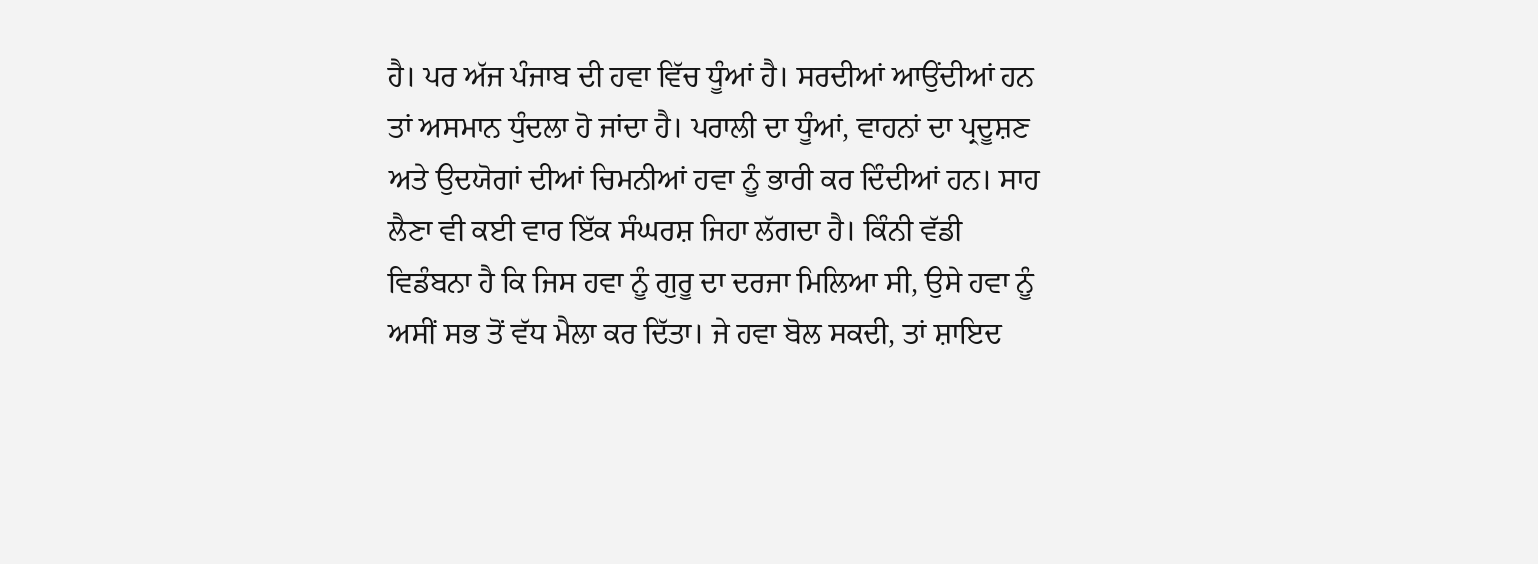ਹੈ। ਪਰ ਅੱਜ ਪੰਜਾਬ ਦੀ ਹਵਾ ਵਿੱਚ ਧੂੰਆਂ ਹੈ। ਸਰਦੀਆਂ ਆਉਂਦੀਆਂ ਹਨ ਤਾਂ ਅਸਮਾਨ ਧੁੰਦਲਾ ਹੋ ਜਾਂਦਾ ਹੈ। ਪਰਾਲੀ ਦਾ ਧੂੰਆਂ, ਵਾਹਨਾਂ ਦਾ ਪ੍ਰਦੂਸ਼ਣ ਅਤੇ ਉਦਯੋਗਾਂ ਦੀਆਂ ਚਿਮਨੀਆਂ ਹਵਾ ਨੂੰ ਭਾਰੀ ਕਰ ਦਿੰਦੀਆਂ ਹਨ। ਸਾਹ ਲੈਣਾ ਵੀ ਕਈ ਵਾਰ ਇੱਕ ਸੰਘਰਸ਼ ਜਿਹਾ ਲੱਗਦਾ ਹੈ। ਕਿੰਨੀ ਵੱਡੀ ਵਿਡੰਬਨਾ ਹੈ ਕਿ ਜਿਸ ਹਵਾ ਨੂੰ ਗੁਰੂ ਦਾ ਦਰਜਾ ਮਿਲਿਆ ਸੀ, ਉਸੇ ਹਵਾ ਨੂੰ ਅਸੀਂ ਸਭ ਤੋਂ ਵੱਧ ਮੈਲਾ ਕਰ ਦਿੱਤਾ। ਜੇ ਹਵਾ ਬੋਲ ਸਕਦੀ, ਤਾਂ ਸ਼ਾਇਦ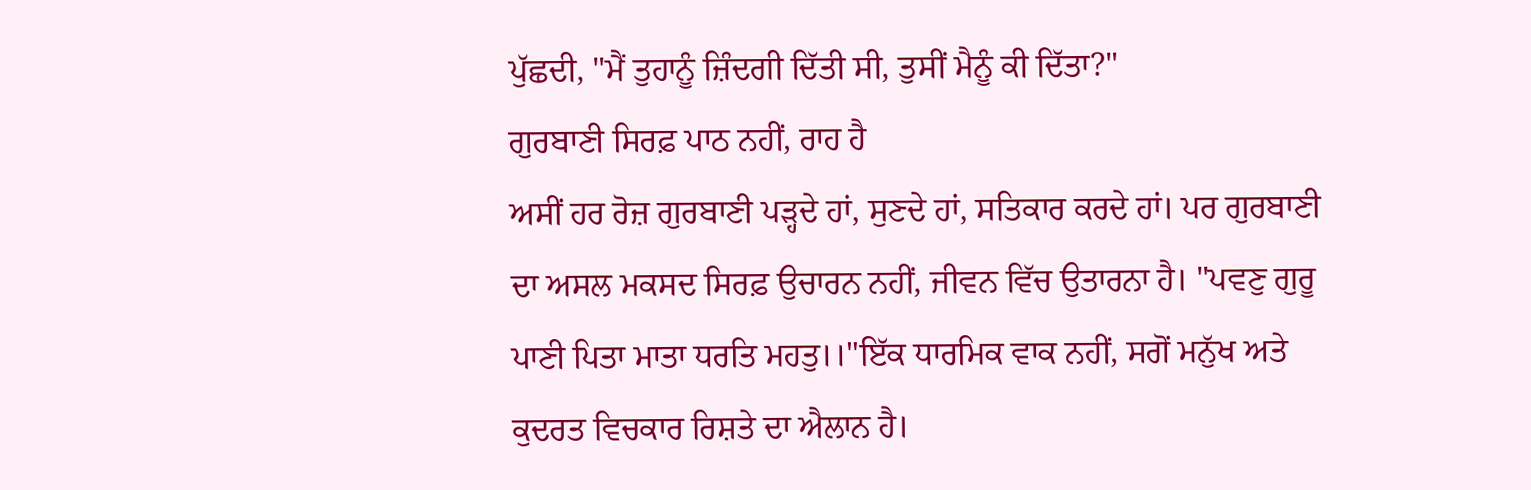ਪੁੱਛਦੀ, "ਮੈਂ ਤੁਹਾਨੂੰ ਜ਼ਿੰਦਗੀ ਦਿੱਤੀ ਸੀ, ਤੁਸੀਂ ਮੈਨੂੰ ਕੀ ਦਿੱਤਾ?"
ਗੁਰਬਾਣੀ ਸਿਰਫ਼ ਪਾਠ ਨਹੀਂ, ਰਾਹ ਹੈ
ਅਸੀਂ ਹਰ ਰੋਜ਼ ਗੁਰਬਾਣੀ ਪੜ੍ਹਦੇ ਹਾਂ, ਸੁਣਦੇ ਹਾਂ, ਸਤਿਕਾਰ ਕਰਦੇ ਹਾਂ। ਪਰ ਗੁਰਬਾਣੀ ਦਾ ਅਸਲ ਮਕਸਦ ਸਿਰਫ਼ ਉਚਾਰਨ ਨਹੀਂ, ਜੀਵਨ ਵਿੱਚ ਉਤਾਰਨਾ ਹੈ। "ਪਵਣੁ ਗੁਰੂ ਪਾਣੀ ਪਿਤਾ ਮਾਤਾ ਧਰਤਿ ਮਹਤੁ।।"ਇੱਕ ਧਾਰਮਿਕ ਵਾਕ ਨਹੀਂ, ਸਗੋਂ ਮਨੁੱਖ ਅਤੇ ਕੁਦਰਤ ਵਿਚਕਾਰ ਰਿਸ਼ਤੇ ਦਾ ਐਲਾਨ ਹੈ।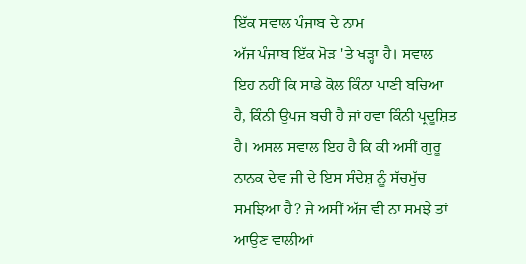ਇੱਕ ਸਵਾਲ ਪੰਜਾਬ ਦੇ ਨਾਮ
ਅੱਜ ਪੰਜਾਬ ਇੱਕ ਮੋੜ 'ਤੇ ਖੜ੍ਹਾ ਹੈ। ਸਵਾਲ ਇਹ ਨਹੀਂ ਕਿ ਸਾਡੇ ਕੋਲ ਕਿੰਨਾ ਪਾਣੀ ਬਚਿਆ ਹੈ, ਕਿੰਨੀ ਉਪਜ ਬਚੀ ਹੈ ਜਾਂ ਹਵਾ ਕਿੰਨੀ ਪ੍ਰਦੂਸ਼ਿਤ ਹੈ। ਅਸਲ ਸਵਾਲ ਇਹ ਹੈ ਕਿ ਕੀ ਅਸੀਂ ਗੁਰੂ ਨਾਨਕ ਦੇਵ ਜੀ ਦੇ ਇਸ ਸੰਦੇਸ਼ ਨੂੰ ਸੱਚਮੁੱਚ ਸਮਝਿਆ ਹੈ? ਜੇ ਅਸੀਂ ਅੱਜ ਵੀ ਨਾ ਸਮਝੇ ਤਾਂ ਆਉਣ ਵਾਲੀਆਂ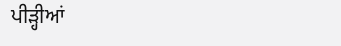ਪੀੜ੍ਹੀਆਂ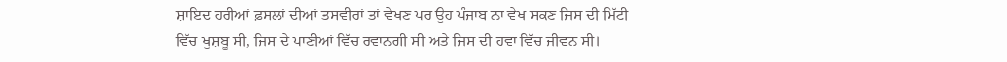ਸ਼ਾਇਦ ਹਰੀਆਂ ਫ਼ਸਲਾਂ ਦੀਆਂ ਤਸਵੀਰਾਂ ਤਾਂ ਵੇਖਣ ਪਰ ਉਹ ਪੰਜਾਬ ਨਾ ਵੇਖ ਸਕਣ ਜਿਸ ਦੀ ਮਿੱਟੀ ਵਿੱਚ ਖੁਸ਼ਬੂ ਸੀ, ਜਿਸ ਦੇ ਪਾਣੀਆਂ ਵਿੱਚ ਰਵਾਨਗੀ ਸੀ ਅਤੇ ਜਿਸ ਦੀ ਹਵਾ ਵਿੱਚ ਜੀਵਨ ਸੀ।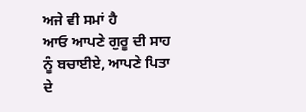ਅਜੇ ਵੀ ਸਮਾਂ ਹੈ
ਆਓ ਆਪਣੇ ਗੁਰੂ ਦੀ ਸਾਹ ਨੂੰ ਬਚਾਈਏ, ਆਪਣੇ ਪਿਤਾ ਦੇ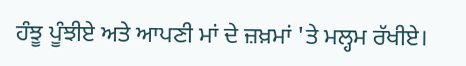ਹੰਝੂ ਪੂੰਝੀਏ ਅਤੇ ਆਪਣੀ ਮਾਂ ਦੇ ਜ਼ਖ਼ਮਾਂ 'ਤੇ ਮਲ੍ਹਮ ਰੱਖੀਏ।